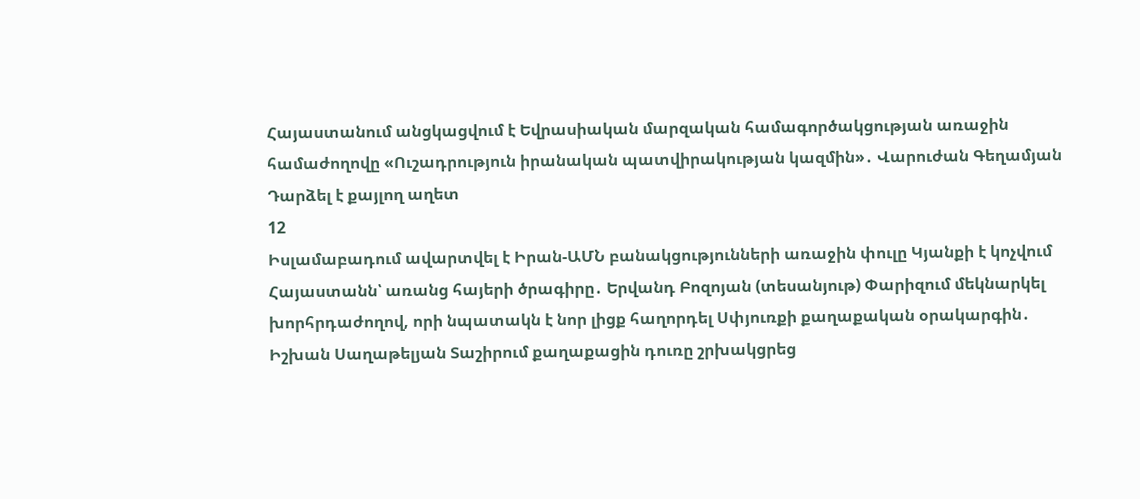Հայաստանում անցկացվում է Եվրասիական մարզական համագործակցության առաջին համաժողովը «Ուշադրություն իրանական պատվիրակության կազմին»․ Վարուժան Գեղամյան Դարձել է քայլող աղետ
12
Իսլամաբադում ավարտվել է Իրան-ԱՄՆ բանակցությունների առաջին փուլը Կյանքի է կոչվում Հայաստանն՝ առանց հայերի ծրագիրը․ Երվանդ Բոզոյան (տեսանյութ) Փարիզում մեկնարկել խորհրդաժողով, որի նպատակն է նոր լիցք հաղորդել Սփյուռքի քաղաքական օրակարգին․ Իշխան Սաղաթելյան Տաշիրում քաղաքացին դուռը շրխակցրեց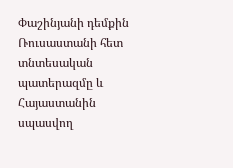Փաշինյանի դեմքին Ռուսաստանի հետ տնտեսական պատերազմը և Հայաստանին սպասվող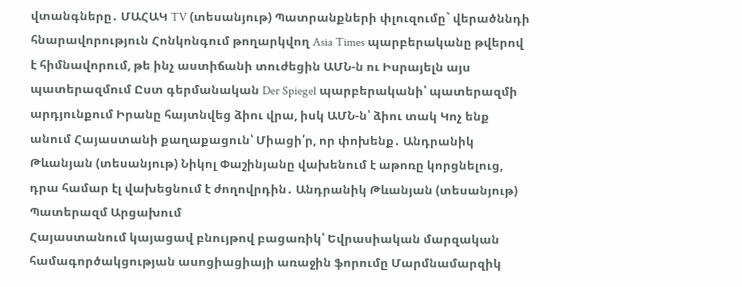վտանգները․ ՄԱՀԱԿ TV (տեսանյութ) Պատրանքների փլուզումը` վերածննդի հնարավորություն Հոնկոնգում թողարկվող Asia Times պարբերականը թվերով է հիմնավորում, թե ինչ աստիճանի տուժեցին ԱՄՆ-ն ու Իսրայելն այս պատերազմում Ըստ գերմանական Der Spiegel պարբերականի՝ պատերազմի արդյունքում Իրանը հայտնվեց ձիու վրա, իսկ ԱՄՆ-ն՝ ձիու տակ Կոչ ենք անում Հայաստանի քաղաքացուն՝ Միացի՛ր, որ փոխենք․ Անդրանիկ Թևանյան (տեսանյութ) Նիկոլ Փաշինյանը վախենում է աթոռը կորցնելուց, դրա համար էլ վախեցնում է ժողովրդին․ Անդրանիկ Թևանյան (տեսանյութ) Պատերազմ Արցախում
Հայաստանում կայացավ բնույթով բացառիկ՝ Եվրասիական մարզական համագործակցության ասոցիացիայի առաջին ֆորումը Մարմնամարզիկ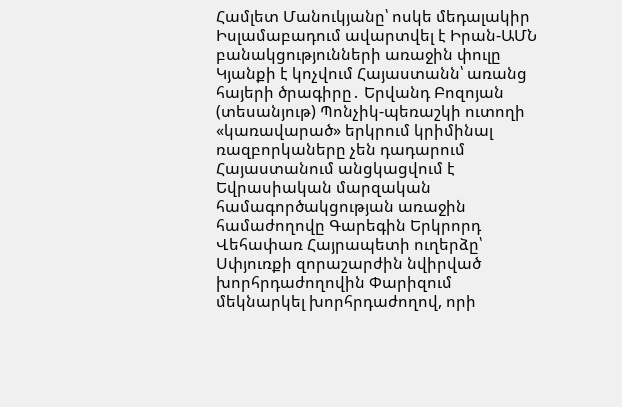Համլետ Մանուկյանը՝ ոսկե մեդալակիր Իսլամաբադում ավարտվել է Իրան-ԱՄՆ բանակցությունների առաջին փուլը Կյանքի է կոչվում Հայաստանն՝ առանց հայերի ծրագիրը․ Երվանդ Բոզոյան (տեսանյութ) Պոնչիկ-պեռաշկի ուտողի «կառավարած» երկրում կրիմինալ ռազբորկաները չեն դադարում Հայաստանում անցկացվում է Եվրասիական մարզական համագործակցության առաջին համաժողովը Գարեգին Երկրորդ Վեհափառ Հայրապետի ուղերձը՝ Սփյուռքի զորաշարժին նվիրված խորհրդաժողովին Փարիզում մեկնարկել խորհրդաժողով, որի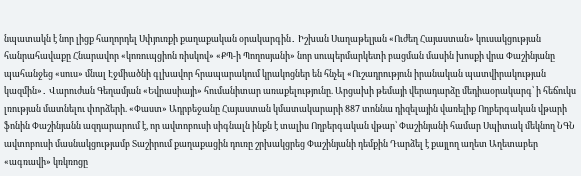նպատակն է նոր լիցք հաղորդել Սփյուռքի քաղաքական օրակարգին․ Իշխան Սաղաթելյան «Ուժեղ Հայաստան» կուսակցության հանրահավաքը Հնարավոր «կոռուպցիոն ռիսկով» «ՔՊ-ի Պողոսյանի» նոր սուպերմարկետի բացման մասին խոսքի վրա Փաշինյանը պահանջեց «սուս» մնալ Էջմիածնի գլխավոր հրապարակում կրակոցներ են հնչել «Ուշադրություն իրանական պատվիրակության կազմին»․ Վարուժան Գեղամյան «Եվրասիայի» հումանիտար առաքելությունը. Արցախի թեմայի վերադարձը մեդիաօրակարգ՝ ի հեճուկս լռության մատնելու փորձերի. «Փաստ» Ադրբեջանը Հայաստան կմատակարարի 887 տոննա դիզելային վառելիք Ողբերգական վթարի ֆոնին Փաշինյանն ազդարարում է, որ ավտոբուսի սիգնալն ինքն է տալիս Ողբերգական վթար՝ Փաշինյանի համար Սպիտակ մեկնող ՆԳՆ ավտոբուսի մասնակցությամբ Տաշիրում քաղաքացին դուռը շրխակցրեց Փաշինյանի դեմքին Դարձել է քայլող աղետ Աղետաբեր «ագռավի» կռկռոցը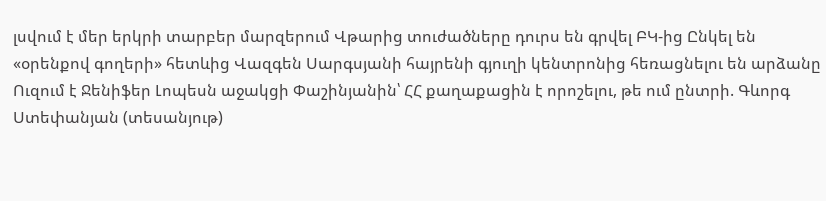լսվում է մեր երկրի տարբեր մարզերում Վթարից տուժածները դուրս են գրվել ԲԿ-ից Ընկել են «օրենքով գողերի» հետևից Վազգեն Սարգսյանի հայրենի գյուղի կենտրոնից հեռացնելու են արձանը Ուզում է Ջենիֆեր Լոպեսն աջակցի Փաշինյանին՝ ՀՀ քաղաքացին է որոշելու, թե ում ընտրի. Գևորգ Ստեփանյան (տեսանյութ)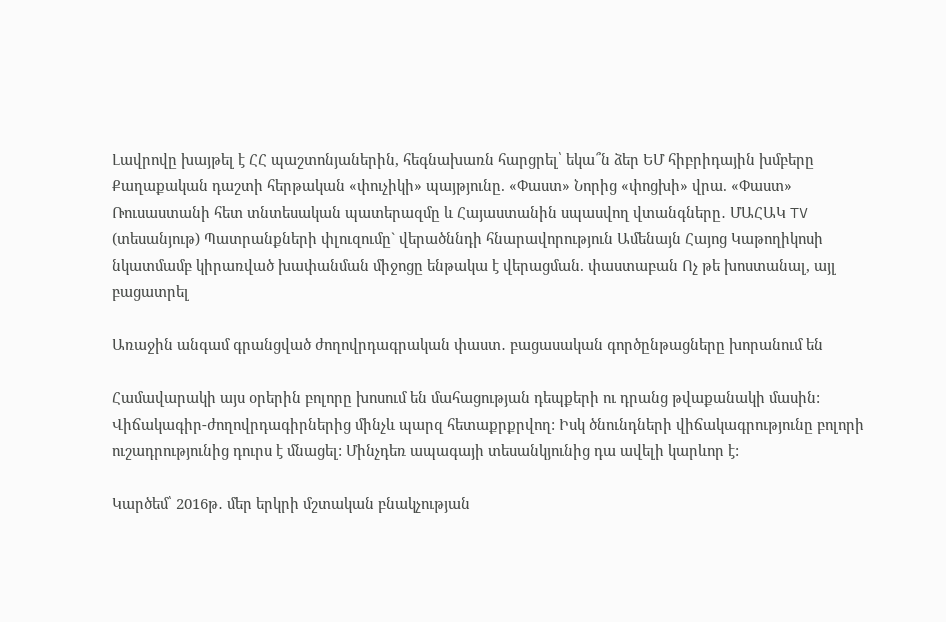Լավրովը խայթել է ՀՀ պաշտոնյաներին, հեգնախառն հարցրել՝ եկա՞ն ձեր ԵՄ հիբրիդային խմբերը Քաղաքական դաշտի հերթական «փուչիկի» պայթյունը. «Փաստ» Նորից «փոցխի» վրա. «Փաստ» Ռուսաստանի հետ տնտեսական պատերազմը և Հայաստանին սպասվող վտանգները․ ՄԱՀԱԿ TV (տեսանյութ) Պատրանքների փլուզումը` վերածննդի հնարավորություն Ամենայն Հայոց Կաթողիկոսի նկատմամբ կիրառված խափանման միջոցը ենթակա է վերացման. փաստաբան Ոչ թե խոստանալ, այլ բացատրել

Առաջին անգամ գրանցված ժողովրդագրական փաստ․ բացասական գործընթացները խորանում են

Համավարակի այս օրերին բոլորը խոսում են մահացության դեպքերի ու դրանց թվաքանակի մասին: Վիճակագիր-ժողովրդագիրներից մինչև պարզ հետաքրքրվող: Իսկ ծնունդների վիճակագրությունը բոլորի ուշադրությունից դուրս է մնացել: Մինչդեռ ապագայի տեսանկյունից դա ավելի կարևոր է:

Կարծեմ՝ 2016թ․ մեր երկրի մշտական բնակչության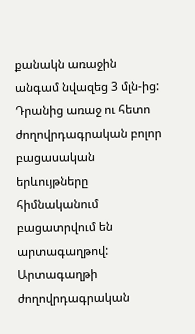քանակն առաջին անգամ նվազեց 3 մլն-ից: Դրանից առաջ ու հետո ժողովրդագրական բոլոր բացասական երևույթները հիմնականում բացատրվում են արտագաղթով: Արտագաղթի ժողովրդագրական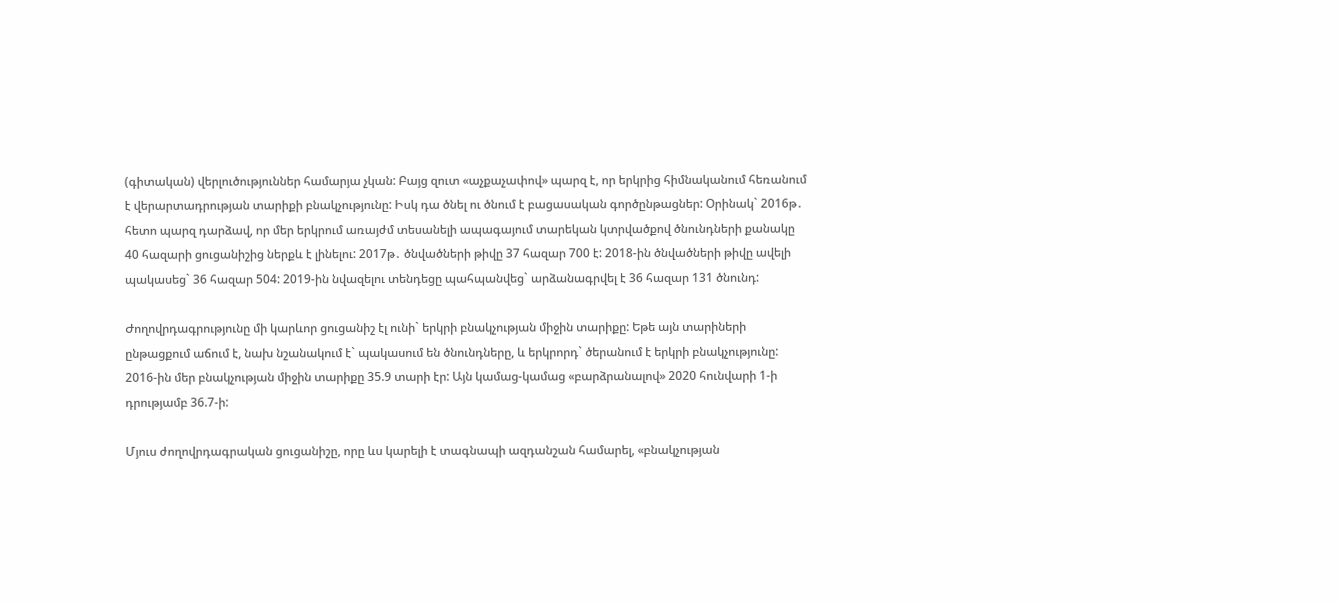(գիտական) վերլուծություններ համարյա չկան: Բայց զուտ «աչքաչափով» պարզ է, որ երկրից հիմնականում հեռանում է վերարտադրության տարիքի բնակչությունը: Իսկ դա ծնել ու ծնում է բացասական գործընթացներ: Օրինակ` 2016թ․ հետո պարզ դարձավ, որ մեր երկրում առայժմ տեսանելի ապագայում տարեկան կտրվածքով ծնունդների քանակը 40 հազարի ցուցանիշից ներքև է լինելու: 2017թ․ ծնվածների թիվը 37 հազար 700 է: 2018-ին ծնվածների թիվը ավելի պակասեց` 36 հազար 504: 2019-ին նվազելու տենդեցը պահպանվեց` արձանագրվել է 36 հազար 131 ծնունդ:

Ժողովրդագրությունը մի կարևոր ցուցանիշ էլ ունի` երկրի բնակչության միջին տարիքը: Եթե այն տարիների ընթացքում աճում է, նախ նշանակում է` պակասում են ծնունդները, և երկրորդ` ծերանում է երկրի բնակչությունը: 2016-ին մեր բնակչության միջին տարիքը 35.9 տարի էր: Այն կամաց-կամաց «բարձրանալով» 2020 հունվարի 1-ի դրությամբ 36.7-ի:

Մյուս ժողովրդագրական ցուցանիշը, որը ևս կարելի է տագնապի ազդանշան համարել, «բնակչության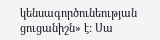կենսագործունեության ցուցանիշն» է: Սա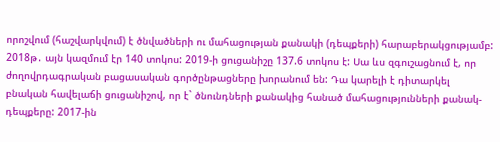որոշվում (հաշվարկվում) է ծնվածների ու մահացության քանակի (դեպքերի) հարաբերակցությամբ: 2018թ․ այն կազմում էր 140 տոկոս: 2019-ի ցուցանիշը 137.6 տոկոս է: Սա ևս զգուշացնում է, որ ժողովրդագրական բացասական գործընթացները խորանում են: Դա կարելի է դիտարկել բնական հավելաճի ցուցանիշով, որ է` ծնունդների քանակից հանած մահացությունների քանակ-դեպքերը: 2017-ին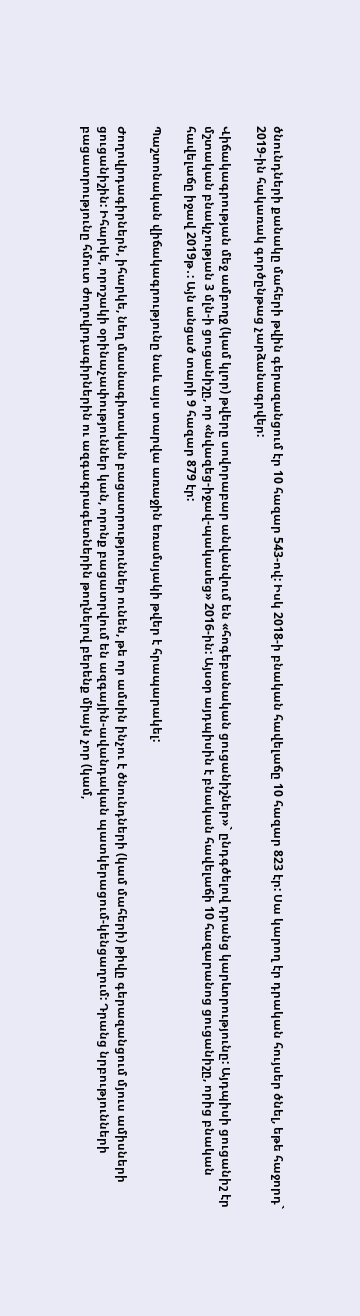ծնունդների քանակը մահերի թվին գերազանցում էր 10 հազար 543-ով: Իսկ 2018-ի բնական հավելաճը 10 հազար 823 էր: Սա կարող էր դրական հույսեր ծնել, եթե հաջորդ` 2019-ին հակառակ գործընթաց չարձանագրվեր:

Վիճակագրության մեջ ամբողջ (կամ կլոր) թվերը սովորաբար անվանվում են «հոգեբանական ցուցանիշներ»` ընդգծելով դրանց կարևորությունը: Այդպիսի ցուցանիշ էր մշտական բնակչության 3 մլն-ի ցուցանիշը, որ «նվազեց-իջավ-պակասեց» 2016-ին: Այսօր այդպիսին է բնական հավելաճի 10 հազարանոց ցուցանիշը, որից բնական հավելաճը իջավ 2019թ․: Այն անցած տարի 9 հազար 879 էր:

Պաշտոնական վիճակագրությունը նաև այս տարվա առաջին եռամսյակի թվեր է հրապարակել:

Ժողովրդագիրներն, իհարկե, նեղ մասնագիտական բացատրություններ ունեն, թե որ ամսին ինչու է ծնունդների (կամ մահերի) թիվը գերազանցում մյուս ամիսների ցուցանիշին: Իհարկե, որոշակի օրինաչափություններ կան, որոնք բացատրվում են ազգային-ավանդական պատկերացում-կենցաղում: Դրանց նրբությունների բացատրությունը հմուտ ժողովրդագիրներին ու ազգագրագետներին թողնելով բերենք միայն չոր (կամ,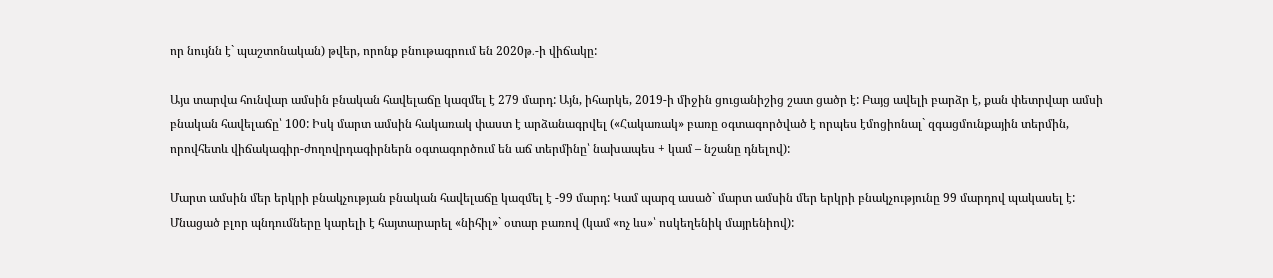որ նույնն է` պաշտոնական) թվեր, որոնք բնութագրում են 2020թ․-ի վիճակը:

Այս տարվա հունվար ամսին բնական հավելաճը կազմել է 279 մարդ: Այն, իհարկե, 2019-ի միջին ցուցանիշից շատ ցածր է: Բայց ավելի բարձր է, քան փետրվար ամսի բնական հավելաճը՝ 100: Իսկ մարտ ամսին հակառակ փաստ է արձանագրվել («Հակառակ» բառը օգտագործված է որպես էմոցիոնալ` զգացմունքային տերմին, որովհետև վիճակագիր-ժողովրդագիրներն օգտագործում են աճ տերմինը՝ նախապես + կամ – նշանը դնելով):

Մարտ ամսին մեր երկրի բնակչության բնական հավելաճը կազմել է -99 մարդ: Կամ պարզ ասած` մարտ ամսին մեր երկրի բնակչությունը 99 մարդով պակասել է: Մնացած բլոր պնդումները կարելի է հայտարարել «նիհիլ»` օտար բառով (կամ «ոչ ևս»՝ ոսկեղենիկ մայրենիով):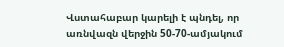Վստահաբար կարելի է պնդել, որ առնվազն վերջին 50-70-ամյակում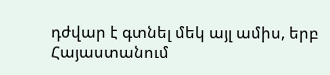դժվար է գտնել մեկ այլ ամիս, երբ Հայաստանում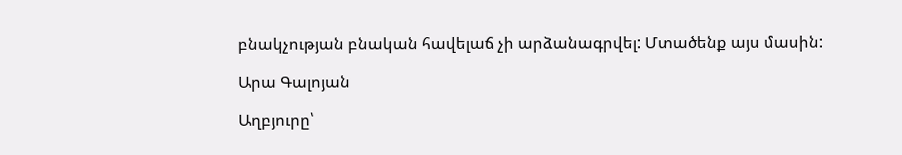բնակչության բնական հավելաճ չի արձանագրվել: Մտածենք այս մասին:

Արա Գալոյան

Աղբյուրը՝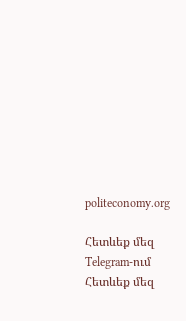politeconomy.org

Հետևեք մեզ Telegram-ում
Հետևեք մեզ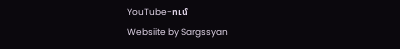YouTube-ում
Websiite by Sargssyan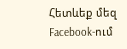Հետևեք մեզ Facebook-ում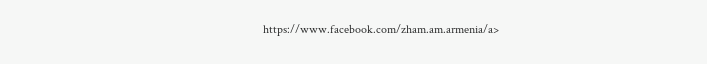https://www.facebook.com/zham.am.armenia/a>